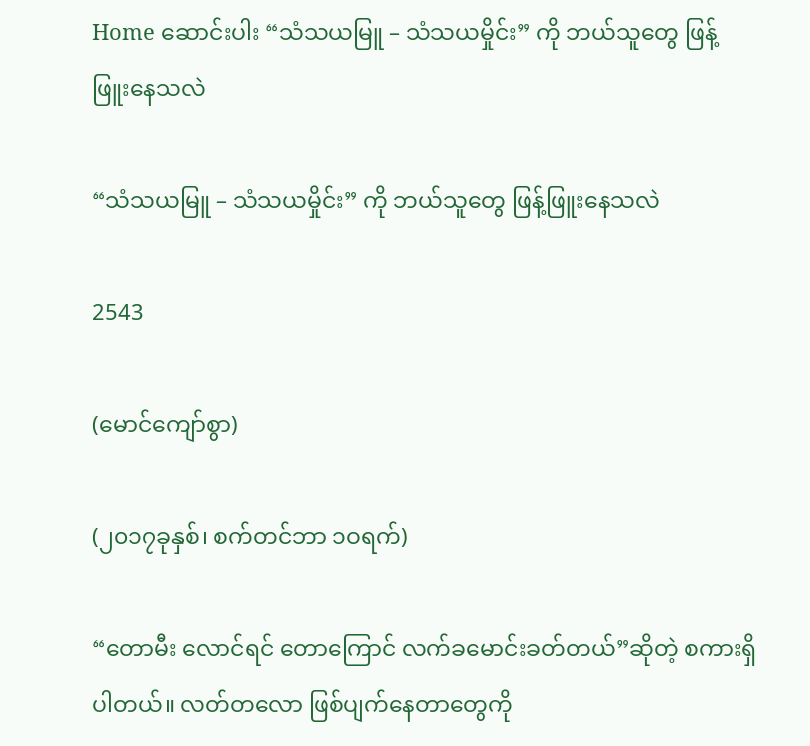Home ဆောင်းပါး “သံသယမြူ – သံသယမှိုင်း” ကို ဘယ်သူ‌တွေ ဖြန့်ဖြူး‌နေသလဲ

“သံသယမြူ – သံသယမှိုင်း” ကို ဘယ်သူ‌တွေ ဖြန့်ဖြူး‌နေသလဲ

2543

(မောင်‌ကျော်စွာ)

(၂၀၁၇ခုနှစ်၊ စက်တင်ဘာ ၁ဝရက်)

“တောမီး ‌လောင်ရင် ‌တော‌ကြောင် လက်ခ‌မောင်းခတ်တယ်”ဆိုတဲ့ စကားရှိပါတယ်။ လတ်တ‌လော ဖြစ်ပျက်‌နေတာ‌တွေကို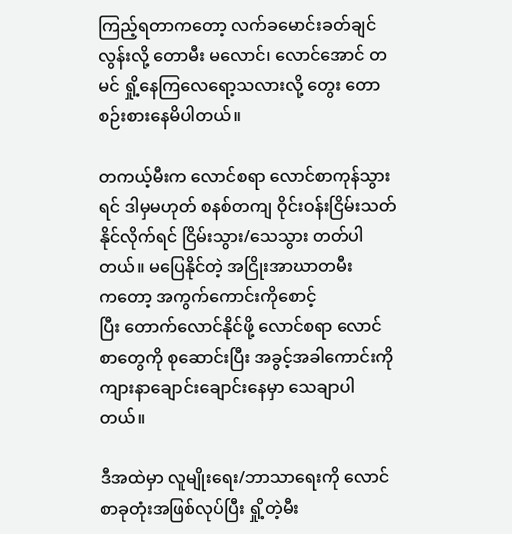ကြည့်ရတာက‌တော့ လက်ခ‌မောင်းခတ်ချင်လွန်းလို့ ‌တောမီး မ‌လောင်၊ ‌လောင်‌အောင် တမင် ရှို့‌နေကြ‌လေ‌ရော့သလားလို့ ‌တွေး ‌တောစဉ်းစား‌နေမိပါတယ်။

တကယ့်မီးက ‌လောင်စရာ ‌လောင်စာကုန်သွားရင် ဒါမှမဟုတ် စနစ်တကျ ဝိုင်းဝန်းငြိမ်းသတ်နိုင်လိုက်ရင် ငြိမ်းသွား/သေသွား တတ်ပါတယ်။ မ‌ပြေနိုင်တဲ့ အငြိုးအာဃာတမီးက‌တော့ အကွက်‌ကောင်းကို‌စောင့်ပြီး ‌တောက်‌လောင်နိုင်ဖို့ ‌လောင်စရာ ‌လောင် စာ‌တွေကို စု‌ဆောင်းပြီး အခွင့်အခါ‌ကောင်းကို ကျားနာ‌ချောင်း‌ချောင်း‌နေမှာ ‌သေချာပါတယ်။

ဒီအထဲမှာ လူမျိုး‌ရေး/ဘာသာ‌ရေးကို ‌လောင်စာခုတုံးအဖြစ်လုပ်ပြီး ရှို့တဲ့မီး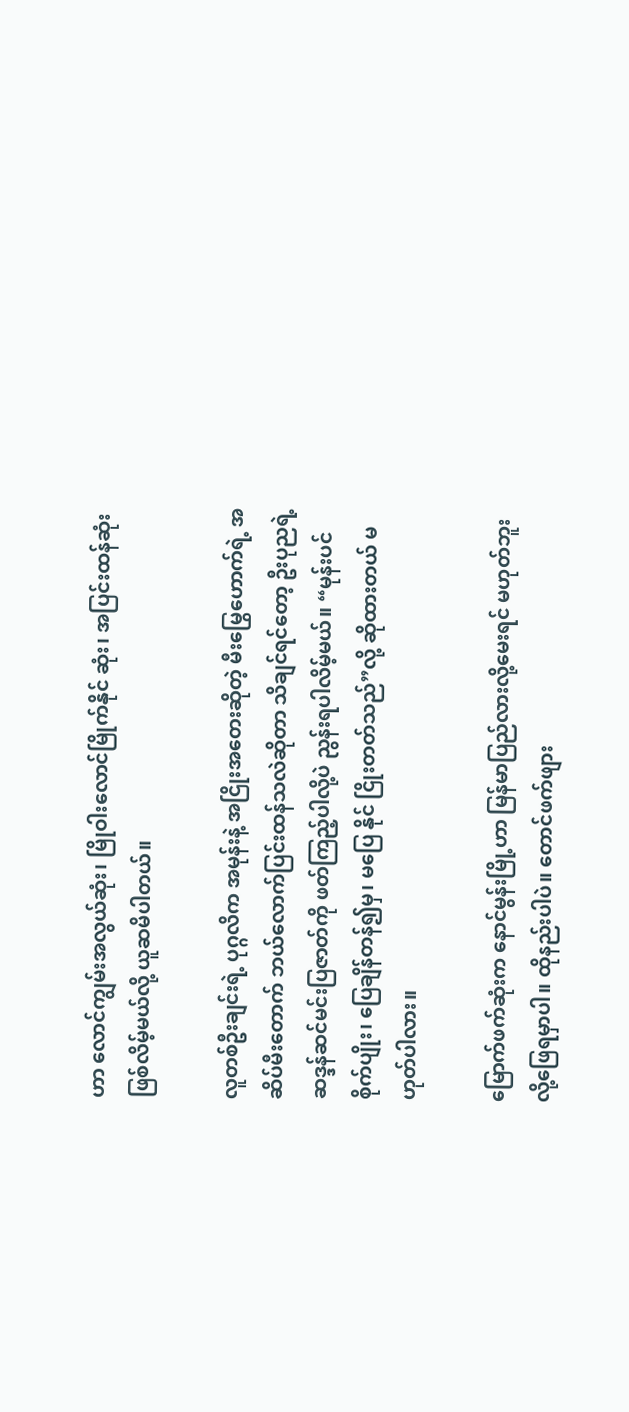ဟာ ‌လောင်ကျွမ်းအလွယ်ဆုံး၊ မြိုဝါး‌လောင်မြိုက်နိုင် ဆုံး၊ အပြင်းထန်ဆုံး ဖြစ်လိမ့်မယ်လို့ ယူဆမိပါတယ်။

လူတစ်ဦးချင်းရဲ့ ပုဂ္ဂလိက အမုန်းနဲ့ အငြိုးအ‌တေးဆိုတဲ့ မီး‌မြွေ‌ဟောက်ရဲ့ အဆိပ်မီး‌တောက် ဘယ်‌လောက်ပြင်းထန်သလဲဆိုတာ သိချင်ရင်‌တော့ ဦးပုညရဲ့ဆဒ္ဒန်ဆင်မင်းပြဇာတ်ကို ဖတ်ကြည့်ပါလို့ပဲ ညွန်းရပါလိမ့်မယ်။ “မုန်းပင်စိုက်ပျိုး၊ ‌ပြေချိန်တန်၍မှ၊ မ‌ပြေ နိုင် ငြိုးတတ်သည်”လို့ ဆိုထားတယ် မဟုတ်ပါလား။

မြောက်ဖက်ဆုံးက ‌နောင်မွန်းမြို့ဟာ မြန်မာပြည်လားလို့‌မေးရင် မဟုတ်ဘူးလို့‌ဖြေရမှာပါ။ ထိုနည်းပါပဲ။ ‌တောင်ဖက်ဖျား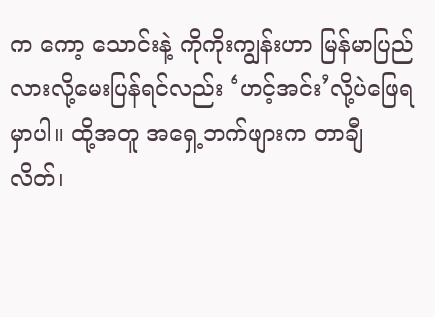က ‌ကော့ ‌သောင်းနဲ့ ကိုကိုးကျွန်းဟာ မြန်မာပြည်လားလို့‌မေးပြန်ရင်လည်း ‘ဟင့်အင်း’လို့ပဲ‌ဖြေရမှာပါ။ ထို့အတူ အ‌ရှေ့ဘက်ဖျားက တာချီ လိတ်၊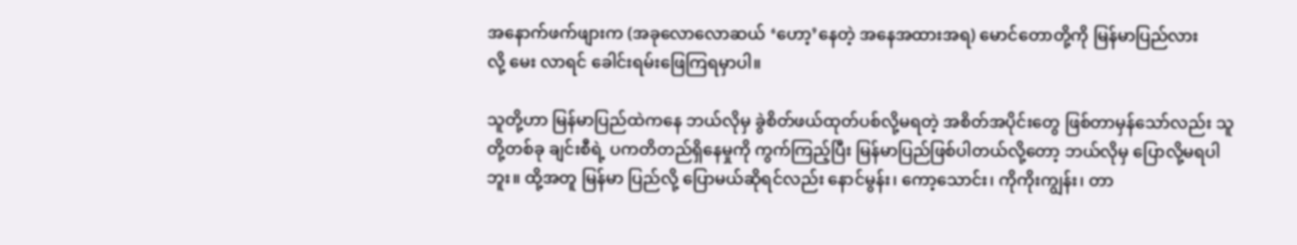အ‌နောက်ဖက်ဖျားက (အခု‌လော‌လောဆယ် ‘ဟော့’နေတဲ့ အ‌နေအထားအရ) မောင်‌တောတို့ကို မြန်မာပြည်လားလို့ ‌မေး လာရင် ‌ခေါင်းရမ်း‌ဖြေကြရမှာပါ။

သူတို့ဟာ မြန်မာပြည်ထဲက‌နေ ဘယ်လိုမှ ခွဲစိတ်ဖယ်ထုတ်ပစ်လို့မရတဲ့ အစိတ်အပိုင်း‌တွေ ဖြစ်တာမှန်‌သော်လည်း သူတို့တစ်ခု ချင်းစီရဲ့ ပကတိတည်ရှိ‌နေမှုကို ကွက်ကြည့်ပြီး မြန်မာပြည်ဖြစ်ပါတယ်လို့‌တော့ ဘယ်လိုမှ ‌ပြောလို့မရပါဘူး။ ထို့အတူ မြန်မာ ပြည်လို့ ‌ပြောမယ်ဆိုရင်လည်း ‌နောင်မွန်း၊ ‌ကော့‌သောင်း၊ ကိုကိုးကျွန်း၊ တာ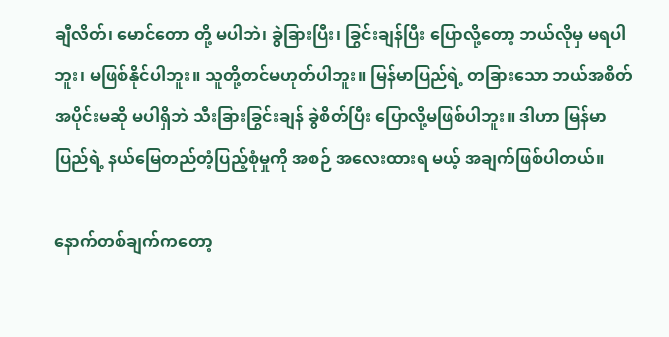ချီလိတ်၊ ‌မောင်‌တော တို့ မပါဘဲ၊ ခွဲခြားပြီး၊ ခြွင်းချန်ပြီး ‌ပြောလို့‌တော့ ဘယ်လိုမှ မရပါဘူး၊ မဖြစ်နိုင်ပါဘူး။ သူတို့တင်မဟုတ်ပါဘူး။ မြန်မာပြည်ရဲ့ တခြား‌သော ဘယ်အစိတ်အပိုင်းမဆို မပါရှိဘဲ သီးခြားခြွင်းချန် ခွဲစိတ်ပြီး ‌ပြောလို့မဖြစ်ပါဘူး။ ဒါဟာ မြန်မာပြည်ရဲ့ နယ်‌မြေတည်တံ့ပြည့်စုံမှုကို အစဉ် အ‌လေးထားရ မယ့် အချက်ဖြစ်ပါတယ်။

နောက်တစ်ချက်က‌တော့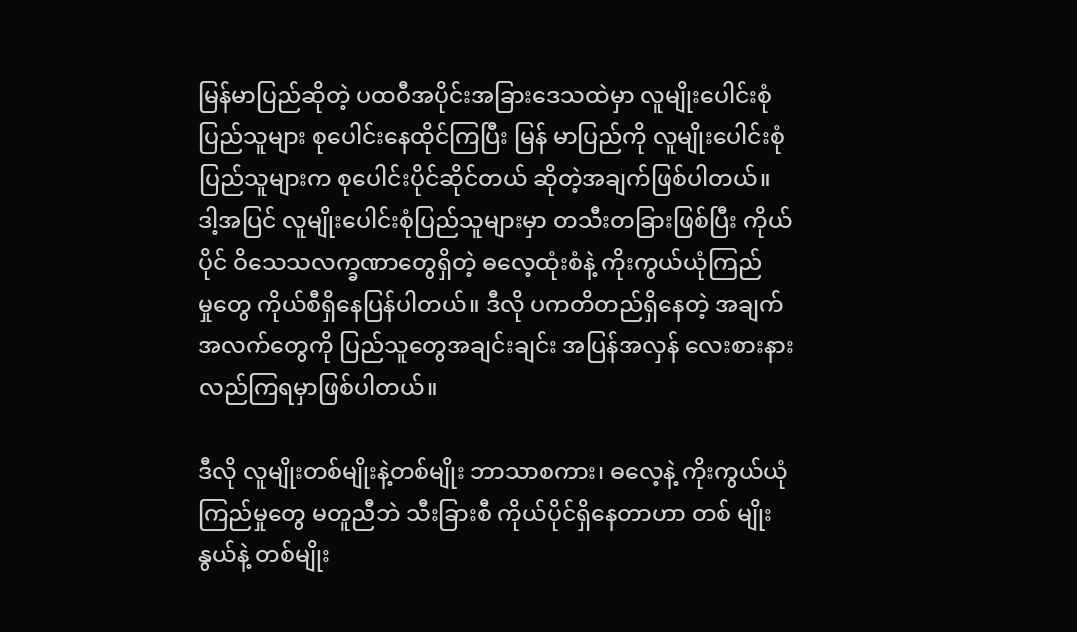မြန်မာပြည်ဆိုတဲ့ ပထဝီအပိုင်းအခြား‌ဒေသထဲမှာ လူမျိုး‌ပေါင်းစုံပြည်သူများ စု‌ပေါင်း‌နေထိုင်ကြပြီး မြန် မာပြည်ကို လူမျိုး‌ပေါင်းစုံပြည်သူများက စု‌ပေါင်းပိုင်ဆိုင်တယ် ဆိုတဲ့အချက်ဖြစ်ပါတယ်။ ဒါ့အပြင် လူမျိုး‌ပေါင်းစုံပြည်သူများမှာ တသီးတခြားဖြစ်ပြီး ကိုယ်ပိုင် ဝိ‌သေသလက္ခဏာ‌တွေရှိတဲ့ ဓ‌လေ့ထုံးစံနဲ့ ကိုးကွယ်ယုံကြည်မှု‌တွေ ကိုယ်စီရှိ‌နေပြန်ပါတယ်။ ဒီလို ပကတိတည်ရှိ‌နေတဲ့ အချက်အလက်‌တွေကို ပြည်သူ‌တွေအချင်းချင်း အပြန်အလှန် ‌လေးစားနားလည်ကြရမှာဖြစ်ပါတယ်။

ဒီလို လူမျိုးတစ်မျိုးနဲ့တစ်မျိုး ဘာသာစကား၊ ဓ‌လေ့နဲ့ ကိုးကွယ်ယုံကြည်မှု‌တွေ မတူညီဘဲ သီးခြားစီ ကိုယ်ပိုင်ရှိ‌နေတာဟာ တစ် မျိုးနွယ်နဲ့ တစ်မျိုး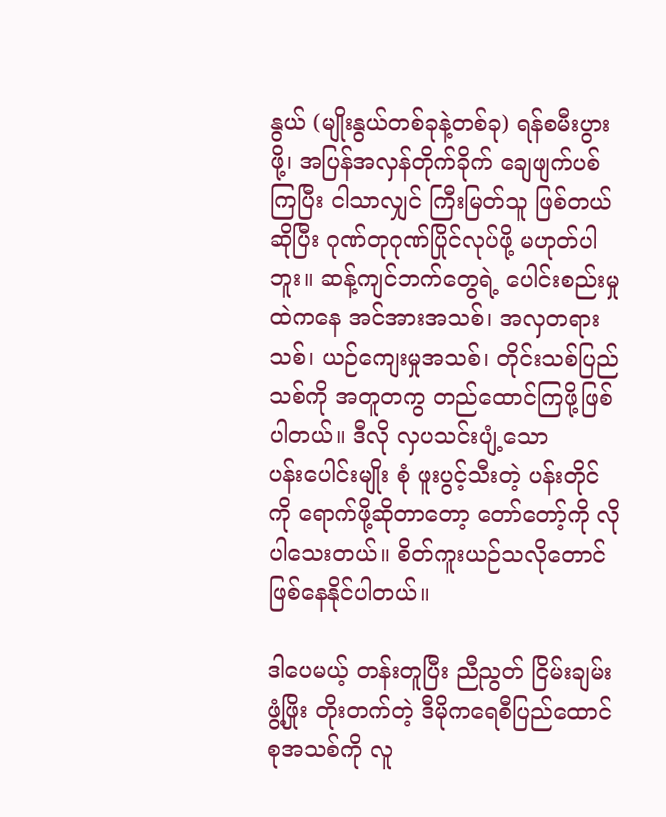နွယ် (မျိုးနွယ်တစ်ခုနဲ့တစ်ခု) ရန်စမီးပွားဖို့၊ အပြန်အလှန်တိုက်ခိုက် ‌ချေဖျက်ပစ်ကြပြီး ငါသာလျှင် ကြီးမြတ်သူ ဖြစ်တယ်ဆိုပြီး ဂုဏ်တုဂုဏ်ပြိုင်လုပ်ဖို့ မဟုတ်ပါဘူး။ ဆန့်ကျင်ဘက်‌တွေရဲ့ ‌ပေါင်းစည်းမှုထဲက‌နေ အင်အားအသစ်၊ အလှတရား သစ်၊ ယဉ်‌ကျေးမှုအသစ်၊ တိုင်းသစ်ပြည်သစ်ကို အတူတကွ တည်‌ထောင်ကြဖို့ဖြစ်ပါတယ်။ ဒီလို လှပသင်းပျံ့‌သော ပန်း‌ပေါင်းမျိုး စုံ ဖူးပွင့်သီးတဲ့ ပန်းတိုင်ကို ‌ရောက်ဖို့ဆိုတာ‌တော့ ‌တော်‌တော့်ကို လိုပါ‌သေးတယ်။ စိတ်ကူးယဉ်သလို‌တောင် ဖြစ်‌နေနိုင်ပါတယ်။

ဒါ‌ပေမယ့် တန်းတူပြီး ညီညွတ် ငြိမ်းချမ်း ဖွံ့ဖြိုး တိုးတက်တဲ့ ဒီမိုက‌ရေစီပြည်‌ထောင်စုအသစ်ကို လူ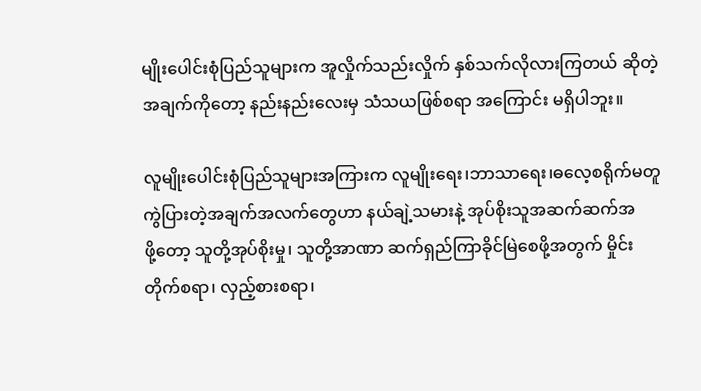မျိုး‌ပေါင်းစုံပြည်သူများက အူလှိုက်သည်းလှိုက် နှစ်သက်လိုလားကြတယ် ဆိုတဲ့အချက်ကို‌တော့ နည်းနည်း‌လေးမှ သံသယဖြစ်စရာ အ‌ကြောင်း မရှိပါဘူး။

လူမျိုး‌ပေါင်းစုံပြည်သူများအကြားက လူမျိုး‌ရေး၊ဘာသာ‌ရေး၊ဓ‌လေ့စရိုက်မတူကွဲပြားတဲ့အချက်အလက်‌တွေဟာ နယ်ချဲ့သမားနဲ့ အုပ်စိုးသူအဆက်ဆက်အဖို့‌တော့ သူတို့အုပ်စိုးမှု၊ သူတို့အာဏာ ဆက်ရှည်ကြာခိုင်မြဲ‌စေဖို့အတွက် မှိုင်းတိုက်စရာ၊ လှည့်စားစရာ၊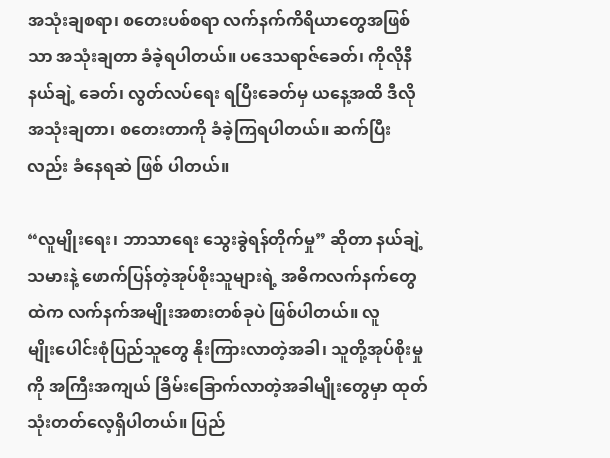အသုံးချစရာ၊ စ‌တေးပစ်စရာ လက်နက်ကိရိယာ‌တွေအဖြစ်သာ အသုံးချတာ ခံခဲ့ရပါတယ်။ ပ‌ဒေသရာဇ်‌ခေတ်၊ ကိုလိုနီနယ်ချဲ့ ‌ခေတ်၊ လွတ်လပ်‌ရေး ရပြီး‌ခေတ်မှ ယ‌နေ့အထိ ဒီလို အသုံးချတာ၊ စ‌တေးတာကို ခံခဲ့ကြရပါတယ်။ ဆက်ပြီးလည်း ခံ‌နေရဆဲ ဖြစ် ပါတယ်။

“လူမျိုး‌ရေး၊ ဘာသာ‌ရေး ‌သွေးခွဲရန်တိုက်မှု” ဆိုတာ နယ်ချဲ့သမားနဲ့ ‌ဖောက်ပြန်တဲ့အုပ်စိုးသူများရဲ့ အဓိကလက်နက်‌တွေထဲက လက်နက်အမျိုးအစားတစ်ခုပဲ ဖြစ်ပါတယ်။ လူမျိုး‌ပေါင်းစုံပြည်သူ‌တွေ နိုးကြားလာတဲ့အခါ၊ သူတို့အုပ်စိုးမှုကို အကြီးအကျယ် ခြိမ်း‌ခြောက်လာတဲ့အခါမျိုး‌တွေမှာ ထုတ်သုံးတတ်‌လေ့ရှိပါတယ်။ ပြည်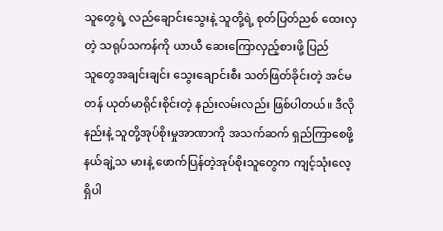သူ‌တွေရဲ့ လည်‌ချောင်း‌သွေးနဲ့ သူတို့ရဲ့ စုတ်ပြတ်ညစ် ‌ထေးလှတဲ့ သရုပ်သကန်ကို ယာယီ ‌ဆေး‌ကြောလှည့်စားဖို့ ပြည်သူ‌တွေအချင်းချင်း ‌သွေး‌ချောင်းစီး သတ်ဖြတ်ခိုင်းတဲ့ အင်မတန် ယုတ်မာရိုင်းစိုင်းတဲ့ နည်းလမ်းလည်း ဖြစ်ပါတယ်။ ဒီလိုနည်းနဲ့ သူတို့အုပ်စိုးမှုအာဏာကို အသက်ဆက် ရှည်ကြာ‌စေဖို့ နယ်ချဲ့သ မားနဲ့ ‌ဖောက်ပြန်တဲ့အုပ်စိုးသူ‌တွေက ကျင့်သုံး‌လေ့ရှိပါ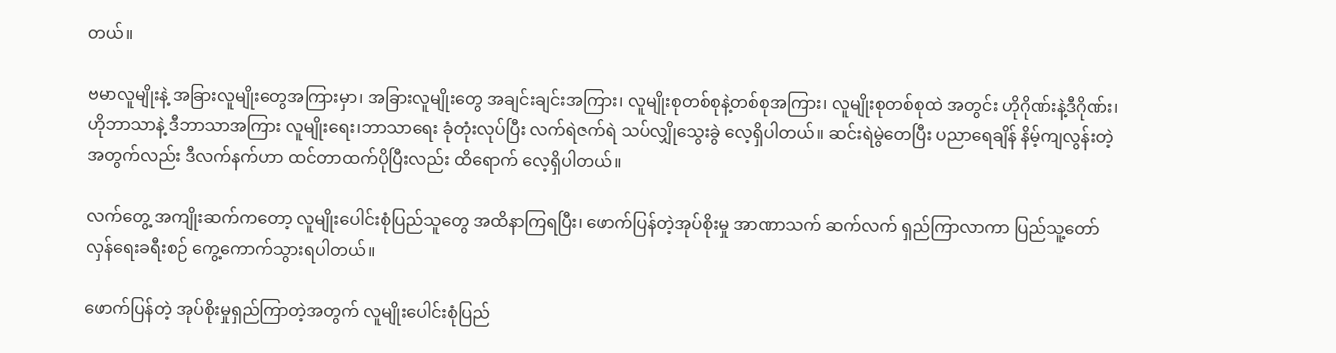တယ်။

ဗမာလူမျိုးနဲ့ အခြားလူမျိုး‌တွေအကြားမှာ၊ အခြားလူမျိုး‌တွေ အချင်းချင်းအကြား၊ လူမျိုးစုတစ်စုနဲ့တစ်စုအကြား၊ လူမျိုးစုတစ်စုထဲ အတွင်း ဟိုဂိုဏ်းနဲ့ဒီဂိုဏ်း၊ ဟိုဘာသာနဲ့ ဒီဘာသာအကြား လူမျိုး‌ရေး၊ဘာသာ‌ရေး ခုံတုံးလုပ်ပြီး လက်ရဲဇက်ရဲ သပ်လျှို‌သွေးခွဲ ‌လေ့ရှိပါတယ်။ ဆင်းရဲမွဲ‌တေပြီး ပညာ‌ရေချိန် နိမ့်ကျလွန်းတဲ့အတွက်လည်း ဒီလက်နက်ဟာ ထင်တာထက်ပိုပြီးလည်း ထိ‌ရောက် ‌လေ့ရှိပါတယ်။

လက်‌တွေ့ အကျိုးဆက်က‌တော့ လူမျိုး‌ပေါင်းစုံပြည်သူ‌တွေ အထိနာကြရပြီး၊ ‌ဖောက်ပြန်တဲ့အုပ်စိုးမှု အာဏာသက် ဆက်လက် ရှည်ကြာလာကာ ပြည်သူ့‌တော်လှန်‌ရေးခရီးစဉ် ‌ကွေ့‌ကောက်သွားရပါတယ်။

ဖောက်ပြန်တဲ့ အုပ်စိုးမှုရှည်ကြာတဲ့အတွက် လူမျိုး‌ပေါင်းစုံပြည်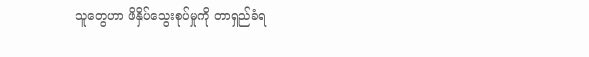သူ‌တွေဟာ ဖိနှိပ်‌သွေးစုပ်မှုကို တာရှည်ခံရ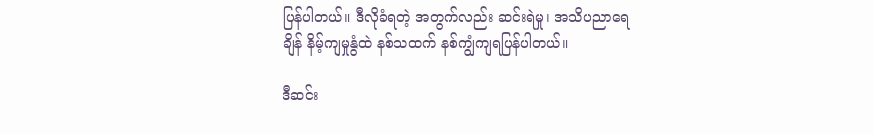ပြန်ပါတယ်။ ဒီလိုခံရတဲ့ အတွက်လည်း ဆင်းရဲမှု၊ အသိပညာ‌ရေချိန် နိမ့်ကျမှုနွံထဲ နစ်သထက် နစ်ကျွံကျရပြန်ပါတယ်။

ဒီဆင်း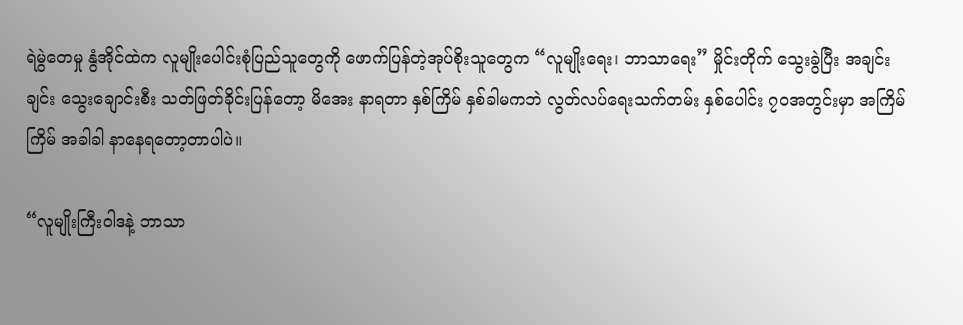ရဲမွဲ‌တေမှု နွံအိုင်ထဲက လူမျိုး‌ပေါင်းစုံပြည်သူ‌တွေကို ‌ဖောက်ပြန်တဲ့အုပ်စိုးသူ‌တွေက “လူမျိုး‌ရေး၊ ဘာသာ‌ရေး” မှိုင်းတိုက် ‌သွေးခွဲပြီး အချင်းချင်း ‌သွေး‌ချောင်းစီး သတ်ဖြတ်ခိုင်းပြန်‌တော့ မိ‌အေး နာရတာ နှစ်ကြိမ် နှစ်ခါမကဘဲ လွတ်လပ်‌ရေးသက်တမ်း နှစ်‌ပေါင်း ၇ဝအတွင်းမှာ အကြိမ်ကြိမ် အခါခါ နာ‌နေရ‌တော့တာပါပဲ။

“လူမျိုးကြီးဝါဒနဲ့ ဘာသာ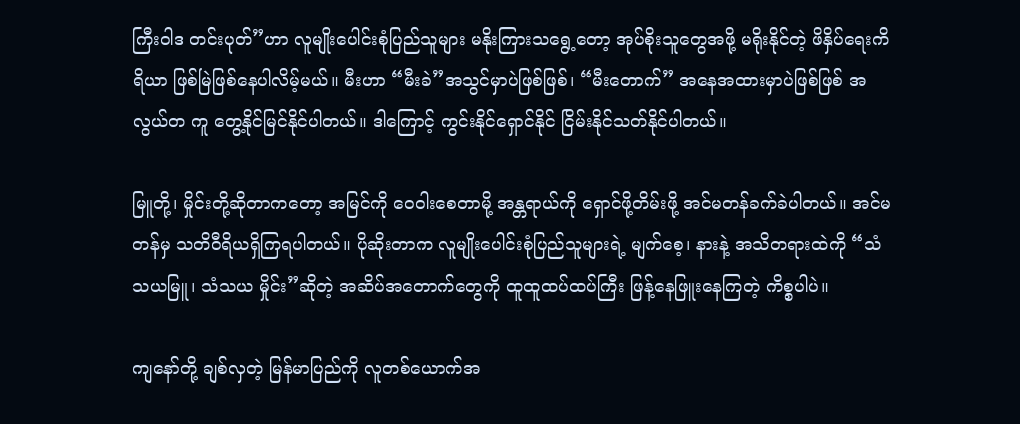ကြီးဝါဒ တင်းပုတ်”ဟာ လူမျိုး‌ပေါင်းစုံပြည်သူများ မနိုးကြားသ‌ရွေ့‌တော့ အုပ်စိုးသူ‌တွေအဖို့ မရိုးနိုင်တဲ့ ဖိနှိပ်‌ရေးကိရိယာ ဖြစ်မြဲဖြစ်‌နေပါလိမ့်မယ်။ မီးဟာ “မီးခဲ”အသွင်မှာပဲဖြစ်ဖြစ်၊ “မီး‌တောက်” အ‌နေအထားမှာပဲဖြစ်ဖြစ် အလွယ်တ ကူ ‌တွေ့နိုင်မြင်နိုင်ပါတယ်။ ဒါ‌ကြောင့် ကွင်းနိုင်‌ရှောင်နိုင် ငြိမ်းနိုင်သတ်နိုင်ပါတယ်။

မြူတို့၊ မှိုင်းတို့ဆိုတာက‌တော့ အမြင်ကို ‌ဝေဝါး‌စေတာမို့ အန္တရာယ်ကို ‌ရှောင်ဖို့တိမ်းဖို့ အင်မတန်ခက်ခဲပါတယ်။ အင်မတန်မှ သတိဝီရိယရှိကြရပါတယ်။ ပိုဆိုးတာက လူမျိုး‌ပေါင်းစုံပြည်သူများရဲ့ မျက်‌စေ့၊ နားနဲ့ အသိတရားထဲကို “သံသယမြူ၊ သံသယ မှိုင်း”ဆိုတဲ့ အဆိပ်အ‌တောက်‌တွေကို ထူထူထပ်ထပ်ကြီး ဖြန့်‌နေဖြူး‌နေကြတဲ့ ကိစ္စပါပဲ။

ကျ‌နော်တို့ ချစ်လှတဲ့ မြန်မာပြည်ကို လူတစ်‌ယောက်အ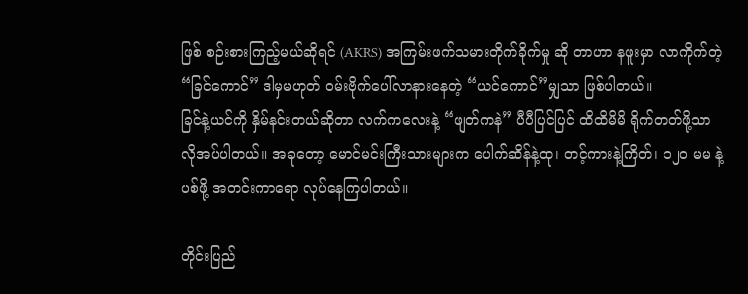ဖြစ် စဉ်းစားကြည့်မယ်ဆိုရင် (AKRS) အကြမ်းဖက်သမားတိုက်ခိုက်မှု ဆို တာဟာ နဖူးမှာ လာကိုက်တဲ့ “ခြင်‌ကောင်” ဒါမှမဟုတ် ဝမ်းဗိုက်‌ပေါ်လာနား‌နေတဲ့ “ယင်‌ကောင်”မျှသာ ဖြစ်ပါတယ်။
ခြင်နဲ့ယင်ကို နှိမ်နင်းတယ်ဆိုတာ လက်က‌လေးနဲ့ “ဖျတ်ကနဲ” ပီပီပြင်ပြင် ထိထိမိမိ ရိုက်တတ်ဖို့သာ လိုအပ်ပါတယ်။ အခု‌တော့ ‌မောင်မင်းကြီးသားများက ‌ပေါက်ဆိန်နဲ့ထု၊ တင့်ကားနဲ့ကြိတ်၊ ၁၂ဝ မမ နဲ့ပစ်ဖို့ အတင်းကာ‌ရော လုပ်‌နေကြပါတယ်။

တိုင်းပြည်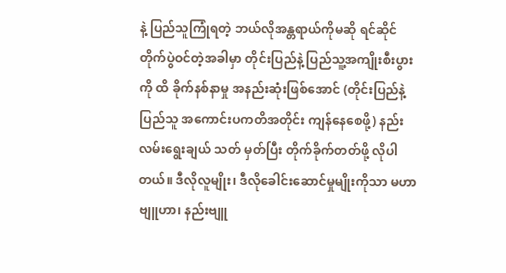နဲ့ ပြည်သူကြုံရတဲ့ ဘယ်လိုအန္တရာယ်ကိုမဆို ရင်ဆိုင်တိုက်ပွဲဝင်တဲ့အခါမှာ တိုင်းပြည်နဲ့ ပြည်သူ့အကျိုးစီးပွားကို ထိ ခိုက်နစ်နာမှု အနည်းဆုံးဖြစ်‌အောင် (တိုင်းပြည်နဲ့ပြည်သူ အ‌ကောင်းပကတိအတိုင်း ကျန်‌နေ‌စေဖို့) နည်းလမ်း‌ရွေးချယ် သတ် မှတ်ပြီး တိုက်ခိုက်တတ်ဖို့ လိုပါတယ်။ ဒီလိုလူမျိုး၊ ဒီလို‌ခေါင်း‌ဆောင်မှုမျိုးကိုသာ မဟာဗျူဟာ၊ နည်းဗျူ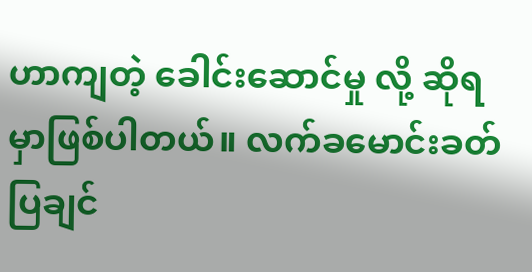ဟာကျတဲ့ ‌ခေါင်း‌ဆောင်မှု လို့ ဆိုရမှာဖြစ်ပါတယ်။ လက်ခ‌မောင်းခတ်ပြချင်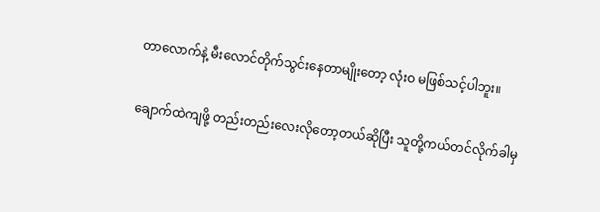တာ‌လောက်နဲ့ မီး‌လောင်တိုက်သွင်း‌နေတာမျိုး‌တော့ လုံးဝ မဖြစ်သင့်ပါဘူး။

ချောက်ထဲကျဖို့ တည်းတည်း‌လေးလို‌တော့တယ်ဆိုပြီး သူတို့ကယ်တင်လိုက်ခါမှ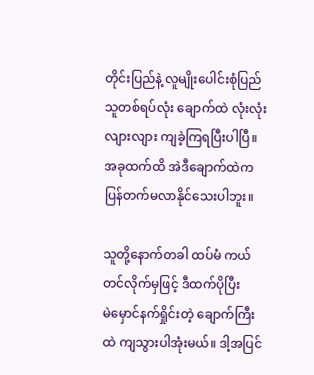တိုင်းပြည်နဲ့ လူမျိုး‌ပေါင်းစုံပြည်သူတစ်ရပ်လုံး ‌ချောက်ထဲ လုံးလုံးလျားလျား ကျခဲ့ကြရပြီးပါပြီ။ အခုထက်ထိ အဲဒီ‌ချောက်ထဲက ပြန်တက်မလာနိုင်‌သေးပါဘူး။

သူတို့‌နောက်တခါ ထပ်မံ ကယ်တင်လိုက်မှဖြင့် ဒီထက်ပိုပြီး မဲ‌မှောင်နက်ရှိုင်းတဲ့ ‌ချောက်ကြီးထဲ ကျသွားပါအုံးမယ်။ ဒါ့အပြင်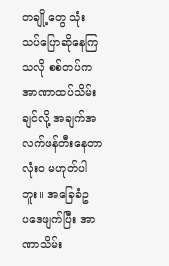တချို့‌တွေ သုံးသပ်‌ပြောဆို‌နေကြသလို စစ်တပ်က အာဏာထပ်သိမ်းချင်လို့ အချက်အလက်ဖန်တီး‌နေတာ လုံးဝ မဟုတ်ပါဘူး။ အ‌ခြေခံဥပ‌ဒေဖျက်ပြီး အာဏာသိမ်း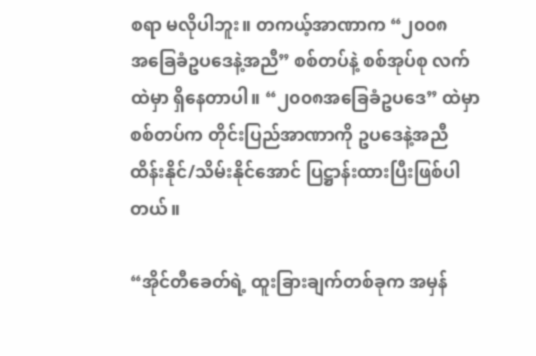စရာ မလိုပါဘူး။ တကယ့်အာဏာက “၂၀၀၈ အ‌ခြေခံဥပ‌ဒေနဲ့အညီ” စစ်တပ်နဲ့ စစ်အုပ်စု လက်ထဲမှာ ရှိ‌နေတာပါ။ “၂၀၀၈အ‌ခြေခံဥပ‌ဒေ” ထဲမှာ စစ်တပ်က တိုင်းပြည်အာဏာကို ဥပ‌ဒေနဲ့အညီ ထိန်းနိုင်/သိမ်းနိုင်‌အောင် ပြဋ္ဌာန်းထားပြီးဖြစ်ပါတယ်။

“အိုင်တီ‌ခေတ်ရဲ့ ထူးခြားချက်တစ်ခုက အမှန်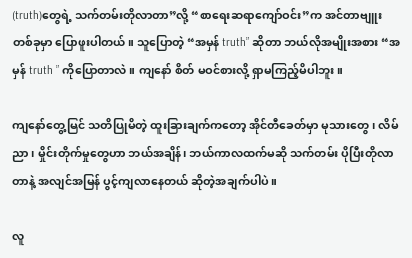(truth)တွေရဲ့ သက်တမ်းတိုလာတာ”လို့ “စာ‌ရေးဆရာ‌ကျော်ဝင်း”က အင်တာဗျူး တစ်ခုမှာ ‌ပြောဖူးပါတယ်။ သူ‌ပြောတဲ့ “အမှန် truth” ဆိုတာ ဘယ်လိုအမျိုးအစား “အမှန် truth ” ကို‌ပြောတာလဲ။ ကျ‌နော် စိတ် မဝင်စားလို့ ရှာမကြည့်မိပါဘူး။

ကျ‌နော်‌တွေ့မြင် သတိပြုမိတဲ့ ထူးခြားချက်က‌တော့ အိုင်တီ‌ခေတ်မှာ မုသား‌တွေ၊ လိမ်ညာ၊ မှိုင်းတိုက်မှု‌တွေဟာ ဘယ်အချိန်၊ ဘယ်ကာလထက်မဆို သက်တမ်း ပိုပြီးတိုလာတာနဲ့ အလျင်အမြန် ပွင့်ကျလာ‌နေတယ် ဆိုတဲ့အချက်ပါပဲ။

လူ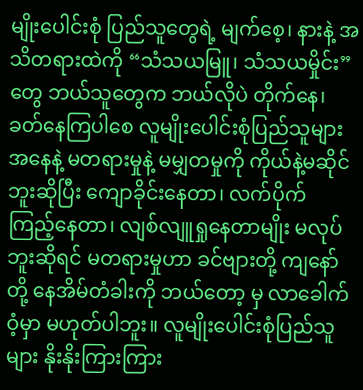မျိုး‌ပေါင်းစုံ ပြည်သူ‌တွေရဲ့ မျက်‌စေ့၊ နားနဲ့ အသိတရားထဲကို “သံသယမြူ၊ သံသယမှိုင်း”တွေ ဘယ်သူ‌တွေက ဘယ်လိုပဲ တိုက်‌နေ၊ ခတ်‌နေကြပါ‌စေ လူမျိုး‌ပေါင်းစုံပြည်သူများအ‌နေနဲ့ မတရားမှုနဲ့ မမျှတမှုကို ကိုယ်နဲ့မဆိုင်ဘူးဆိုပြီး ‌ကျောခိုင်း‌နေတာ၊ လက်ပိုက်ကြည့်‌နေတာ၊ လျစ်လျူရှု‌နေတာမျိုး မလုပ်ဘူးဆိုရင် မတရားမှုဟာ ခင်ဗျားတို့ ကျ‌နော်တို့ ‌နေအိမ်တံခါးကို ဘယ်‌တော့ မှ လာ‌ခေါက်ဝံ့မှာ မဟုတ်ပါဘူး။ လူမျိုး‌ပေါင်းစုံပြည်သူများ နိုးနိုးကြားကြား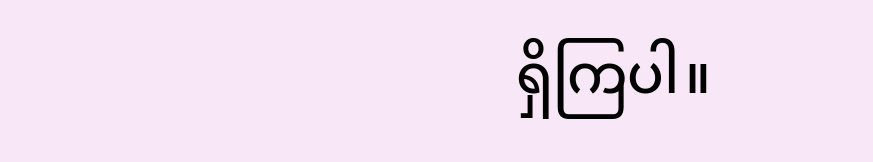ရှိကြပါ။